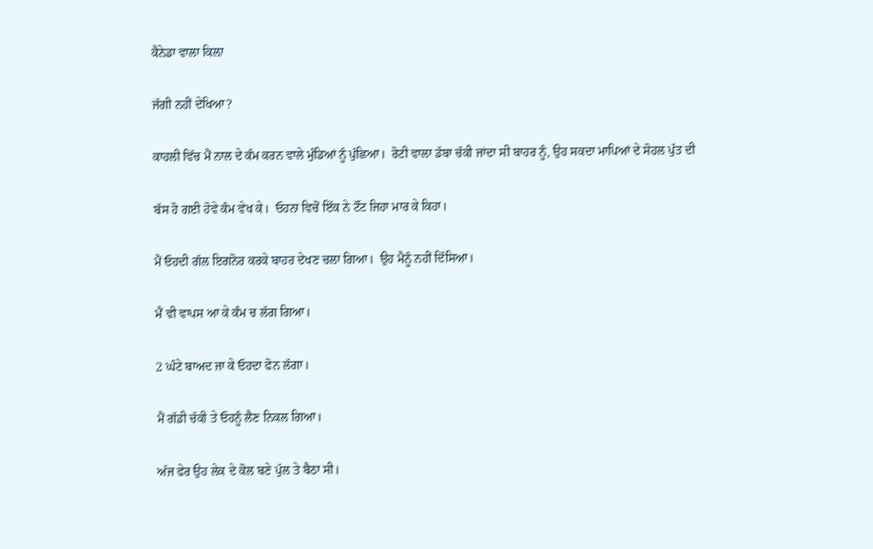ਕੈਨੇਡਾ ਵਾਲਾ ਕਿਲ਼ਾ

ਜੱਗੀ ਨਹੀਂ ਦੇਖਿਆ?

ਕਾਹਲੀ ਵਿੱਚ ਮੈਂ ਨਾਲ ਦੇ ਕੰਮ ਕਰਨ ਵਾਲੇ ਮੁੰਡਿਆਂ ਨੂੰ ਪੁੱਛਿਆ।  ਰੋਟੀ ਵਾਲਾ ਡੱਬਾ ਚੱਕੀ ਜਾਂਦਾ ਸੀ ਬਾਹਰ ਨੂੰ, ਉਹ ਸਕਦਾ ਮਾਪਿਆਂ ਦੇ ਸੋਹਲ ਪੁੱਤ ਦੀ

ਬੱਸ ਹੋ ਗਈ ਹੋਵੇ ਕੰਮ ਵੇਖ ਕੇ।  ਓਹਨਾ ਵਿਚੋਂ ਇੱਕ ਨੇ ਟੌਂਟ ਜਿਹਾ ਮਾਰ ਕੇ ਕਿਹਾ।

ਮੈਂ ਓਹਦੀ ਗੱਲ ਇਗਨੋਰ ਕਰਕੇ ਬਾਹਰ ਦੇਖਣ ਚਲਾ ਗਿਆ।  ਉਹ ਮੈਨੂੰ ਨਹੀਂ ਦਿੱਸਿਆ।

ਮੈਂ ਵੀ ਵਾਪਸ ਆ ਕੇ ਕੰਮ ਚ ਲੱਗ ਗਿਆ।

2 ਘੰਟੇ ਬਾਅਦ ਜਾ ਕੇ ਓਹਦਾ ਫੋਨ ਲੱਗਾ।

ਮੈਂ ਗੱਡੀ ਚੱਕੀ ਤੇ ਓਹਨੂੰ ਲੈਣ ਨਿਕਲ ਗਿਆ।

ਅੱਜ ਫੇਰ ਉਹ ਲੇਕ ਦੇ ਕੋਲ ਬਣੇ ਪੁੱਲ ਤੇ ਬੈਠਾ ਸੀ।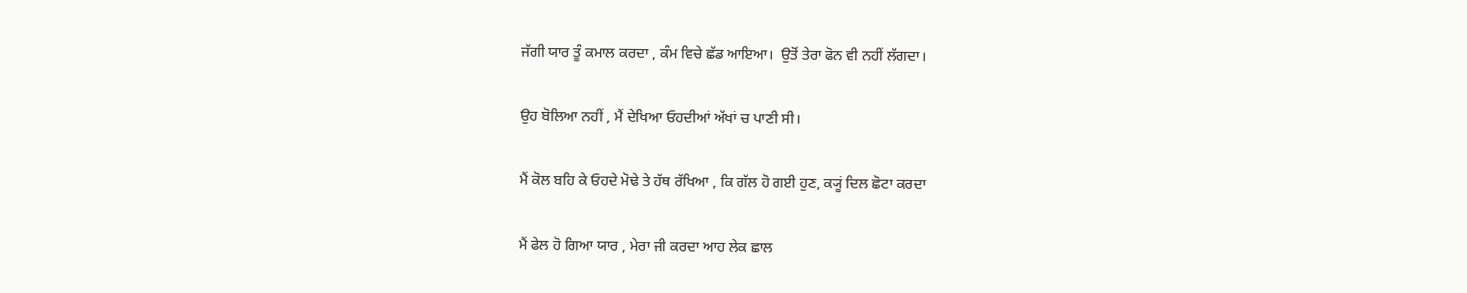ਜੱਗੀ ਯਾਰ ਤੂੰ ਕਮਾਲ ਕਰਦਾ , ਕੰਮ ਵਿਚੇ ਛੱਡ ਆਇਆ।  ਉਤੋਂ ਤੇਰਾ ਫੋਨ ਵੀ ਨਹੀਂ ਲੱਗਦਾ।

ਉਹ ਬੋਲਿਆ ਨਹੀਂ , ਮੈਂ ਦੇਖਿਆ ਓਹਦੀਆਂ ਅੱਖਾਂ ਚ ਪਾਣੀ ਸੀ।

ਮੈਂ ਕੋਲ ਬਹਿ ਕੇ ਓਹਦੇ ਮੋਢੇ ਤੇ ਹੱਥ ਰੱਖਿਆ , ਕਿ ਗੱਲ ਹੋ ਗਈ ਹੁਣ, ਕ੍ਯੂਂ ਦਿਲ ਛੋਟਾ ਕਰਦਾ

ਮੈਂ ਫੇਲ ਹੋ ਗਿਆ ਯਾਰ , ਮੇਰਾ ਜੀ ਕਰਦਾ ਆਹ ਲੇਕ ਛਾਲ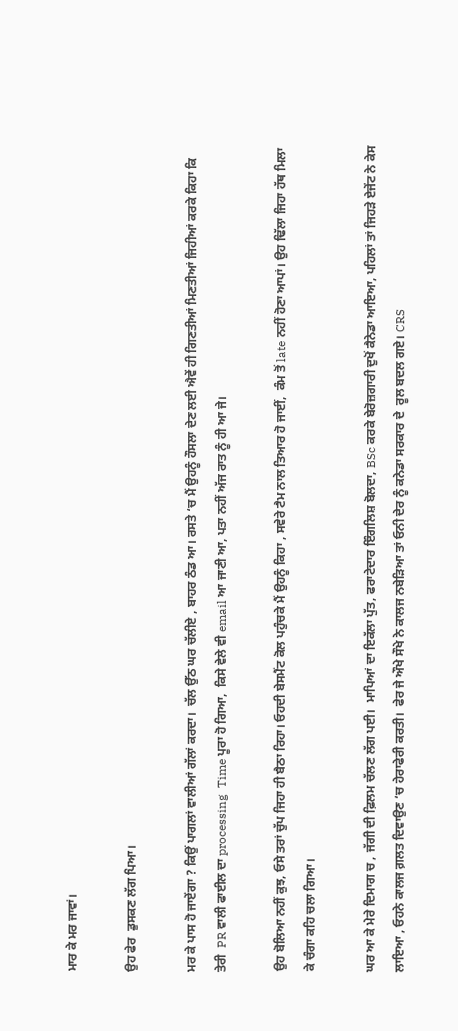ਮਾਰ ਕੇ ਮਰ ਜਾਵਾਂ।

ਉਹ ਫੇਰ  ਡੁਸਕਣ ਲੱਗ ਪਿਆ।

ਮਰ ਕੇ ਪਾਸ ਹੋ ਜਾਏਂਗਾ ? ਕਿਉਂ ਪਾਗਲਾਂ ਵਾਲੀਆਂ ਗੱਲਾਂ ਕਰਦਾ।  ਚੱਲ ਉੱਠ ਘਰ ਚੱਲੀਏ , ਬਾਹਰ ਠੰਡ ਆ। ਰਸਤੇ ‘ਚ ਮੈਂ ਉਹਨੂੰ ਹੌਸਲਾ ਦੇਣ ਲਈ ਐਵੇਂ ਹੀ ਗਿਣਤੀਆਂ ਮਿਣਤੀਆਂ ਜਿਹੀਆਂ ਕਰਕੇ ਕਿਹਾ ਕਿ ਤੇਰੀ  PR ਵਾਲੀ ਫਾਈਲ ਦਾ processing  Time ਪੂਰਾ ਹੋ ਗਿਆ,  ਕਿਸੇ ਵੇਲੇ ਵੀ email ਆ ਜਾਣੀ ਆ, ਪਤਾ ਨਹੀਂ ਅੱਜ ਰਾਤ ਨੂੰ ਹੀ ਆ ਜੇ।

ਉਹ ਬੋਲਿਆ ਨਹੀਂ ਕੁਝ, ਓਸੇ ਤਰਾਂ ਚੁੱਪ ਜਿਹਾ ਹੀ ਬੈਠਾ ਰਿਹਾ। ਓਹਦੀ ਬੇਸਮੈਂਟ ਕੋਲ ਪਹੁੰਚਕੇ ਮੈਂ ਉਹਨੂੰ ਕਿਹਾ , ਸਵੇਰੇ ਟੈਮ ਨਾਲ ਤਿਆਰ ਹੋ ਜਾਈਂ,  ਕੰਮ ਤੋਂ late ਨਹੀਂ ਹੋਣਾ ਆਪਾਂ। ਉਹ ਢਿੱਲਾ ਜਿਹਾ ਹੱਥ ਮਿਲਾ ਕੇ ਚੰਗਾ ਕਹਿ ਚਲਾ ਗਿਆ।

ਘਰ ਆ ਕੇ ਮੇਰੇ ਦਿਮਾਗ ਚ , ਜੱਗੀ ਦੀ ਫ਼ਿਲਮ ਚੱਲਣ ਲੱਗ ਪਈ।  ਮਾਪਿਆਂ ਦਾ ਇਕੱਲਾ ਪੁੱਤ, ਫਰਾਟੇਦਾਰ ਇੰਗਲਿਸ਼ ਬੋਲਦਾ, BSc ਕਰਕੇ ਬੇਰੋਜ਼ਗਾਰੀ ਦੁਖੋਂ ਕੈਨੇਡਾ ਆਇਆ, ਪਹਿਲਾਂ ਤਾਂ ਜਿਹੜੇ ਏਜੇਂਟ ਨੇ ਕੇਸ ਲਾਇਆ , ਓਹਨੇ ਕਾਲਜ ਗ਼ਲਤ ਦਿਵਾਉਣ ‘ਚ ਹੇਰਾਫੇਰੀ ਕਰਤੀ।  ਫੇਰ ਜੇ ਔਖੇ ਸੌਖੇ ਨੇ ਕਾਲਜ ਨਬੇੜਿਆ ਤਾਂ ਓਨੀ ਦੇਰ ਨੂੰ ਕਨੇਡਾ ਸਰਕਾਰ ਦੇ  ਰੂਲ ਬਦਲ ਗਏ। CRS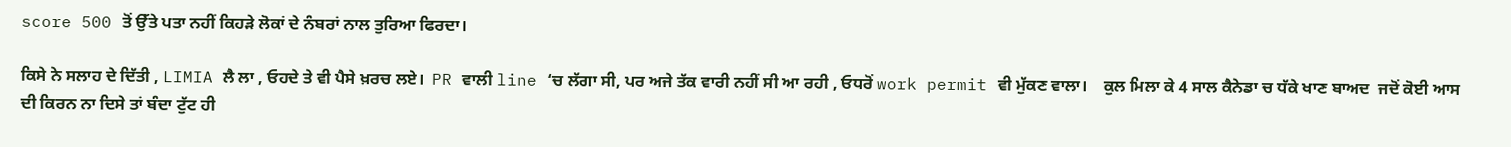score 500 ਤੋਂ ਉੱਤੇ ਪਤਾ ਨਹੀਂ ਕਿਹੜੇ ਲੋਕਾਂ ਦੇ ਨੰਬਰਾਂ ਨਾਲ ਤੁਰਿਆ ਫਿਰਦਾ।

ਕਿਸੇ ਨੇ ਸਲਾਹ ਦੇ ਦਿੱਤੀ , LIMIA ਲੈ ਲਾ , ਓਹਦੇ ਤੇ ਵੀ ਪੈਸੇ ਖ਼ਰਚ ਲਏ।  PR ਵਾਲੀ line ‘ਚ ਲੱਗਾ ਸੀ, ਪਰ ਅਜੇ ਤੱਕ ਵਾਰੀ ਨਹੀਂ ਸੀ ਆ ਰਹੀ , ਓਧਰੋਂ work permit ਵੀ ਮੁੱਕਣ ਵਾਲਾ।    ਕੁਲ ਮਿਲਾ ਕੇ 4 ਸਾਲ ਕੈਨੇਡਾ ਚ ਧੱਕੇ ਖਾਣ ਬਾਅਦ  ਜਦੋਂ ਕੋਈ ਆਸ ਦੀ ਕਿਰਨ ਨਾ ਦਿਸੇ ਤਾਂ ਬੰਦਾ ਟੁੱਟ ਹੀ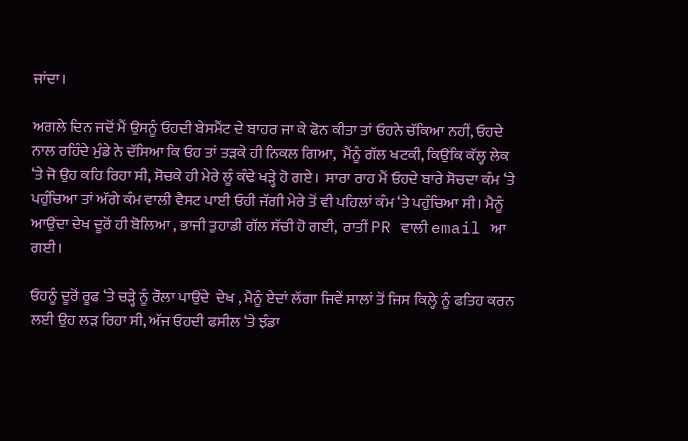ਜਾਂਦਾ।

ਅਗਲੇ ਦਿਨ ਜਦੋਂ ਮੈਂ ਉਸਨੂੰ ਓਹਦੀ ਬੇਸਮੈਂਟ ਦੇ ਬਾਹਰ ਜਾ ਕੇ ਫੋਨ ਕੀਤਾ ਤਾਂ ਓਹਨੇ ਚੱਕਿਆ ਨਹੀਂ, ਓਹਦੇ ਨਾਲ ਰਹਿੰਦੇ ਮੁੰਡੇ ਨੇ ਦੱਸਿਆ ਕਿ ਓਹ ਤਾਂ ਤੜਕੇ ਹੀ ਨਿਕਲ ਗਿਆ,  ਮੈਂਨੂੰ ਗੱਲ ਖਟਕੀ, ਕਿਉਂਕਿ ਕੱਲ੍ਹ ਲੇਕ ‘ਤੇ ਜੋ ਉਹ ਕਹਿ ਰਿਹਾ ਸੀ, ਸੋਚਕੇ ਹੀ ਮੇਰੇ ਲੂੰ ਕੰਢੇ ਖੜ੍ਹੇ ਹੋ ਗਏ।  ਸਾਰਾ ਰਾਹ ਮੈਂ ਓਹਦੇ ਬਾਰੇ ਸੋਚਦਾ ਕੰਮ ‘ਤੇ ਪਹੁੰਚਿਆ ਤਾਂ ਅੱਗੇ ਕੰਮ ਵਾਲੀ ਵੈਸਟ ਪਾਈ ਓਹੀ ਜੱਗੀ ਮੇਰੇ ਤੋਂ ਵੀ ਪਹਿਲਾਂ ਕੰਮ ‘ਤੇ ਪਹੁੰਚਿਆ ਸੀ। ਮੈਨੂੰ ਆਉਂਦਾ ਦੇਖ ਦੂਰੋਂ ਹੀ ਬੋਲਿਆ , ਭਾਜੀ ਤੁਹਾਡੀ ਗੱਲ ਸੱਚੀ ਹੋ ਗਈ,  ਰਾਤੀਂ PR ਵਾਲੀ email ਆ ਗਈ।

ਓਹਨੂੰ ਦੂਰੋਂ ਰੂਫ ‘ਤੇ ਚੜ੍ਹੇ ਨੂੰ ਰੌਲਾ ਪਾਉਂਦੇ  ਦੇਖ , ਮੈਨੂੰ ਏਦਾਂ ਲੱਗਾ ਜਿਵੇਂ ਸਾਲਾਂ ਤੋਂ ਜਿਸ ਕਿਲ੍ਹੇ ਨੂੰ ਫਤਿਹ ਕਰਨ ਲਈ ਉਹ ਲੜ ਰਿਹਾ ਸੀ, ਅੱਜ ਓਹਦੀ ਫਸੀਲ ‘ਤੇ ਝੰਡਾ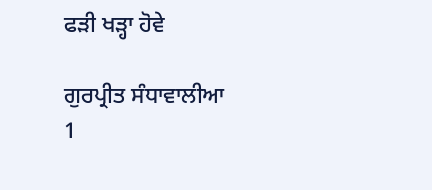ਫੜੀ ਖੜ੍ਹਾ ਹੋਵੇ

ਗੁਰਪ੍ਰੀਤ ਸੰਧਾਵਾਲੀਆ
1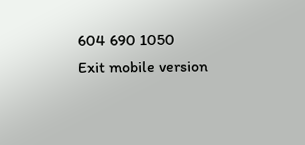604 690 1050
Exit mobile version